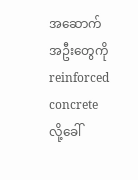အဆောက်အဦးတွေကို reinforced concrete လို့ခေါ်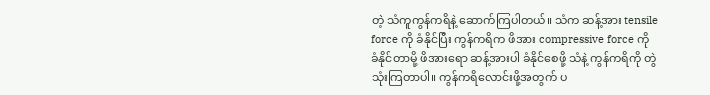တဲ့ သံကူကွန်ကရိနဲ့ ဆောက်ကြပါတယ်။ သံက ဆန့်အား tensile force ကို ခံနိုင်ပြီး ကွန်ကရိက ဖိအား compressive force ကို ခံနိုင်တာမို့ ဖိအားရော ဆန့်အားပါ ခံနိုင်စေဖို့ သံနဲ့ ကွန်ကရိကို တွဲသုံးကြတာပါ။ ကွန်ကရိလောင်းဖို့အတွက် ပ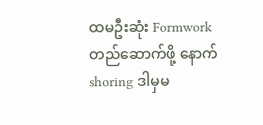ထမဦးဆုံး Formwork တည်ဆောက်ဖို့ နောက် shoring ဒါမှမ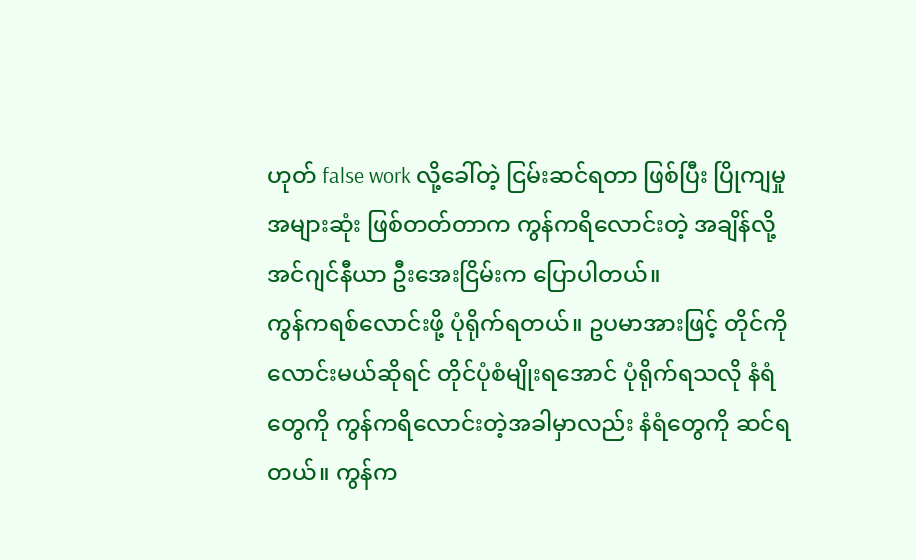ဟုတ် false work လို့ခေါ်တဲ့ ငြမ်းဆင်ရတာ ဖြစ်ပြီး ပြိုကျမှု အများဆုံး ဖြစ်တတ်တာက ကွန်ကရိလောင်းတဲ့ အချိန်လို့ အင်ဂျင်နီယာ ဦးအေးငြိမ်းက ပြောပါတယ်။
ကွန်ကရစ်လောင်းဖို့ ပုံရိုက်ရတယ်။ ဥပမာအားဖြင့် တိုင်ကို လောင်းမယ်ဆိုရင် တိုင်ပုံစံမျိုးရအောင် ပုံရိုက်ရသလို နံရံတွေကို ကွန်ကရိလောင်းတဲ့အခါမှာလည်း နံရံတွေကို ဆင်ရတယ်။ ကွန်က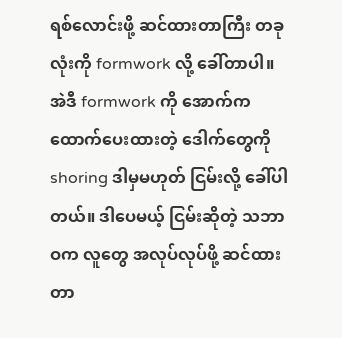ရစ်လောင်းဖို့ ဆင်ထားတာကြီး တခုလုံးကို formwork လို့ ခေါ်တာပါ။ အဲဒီ formwork ကို အောက်က ထောက်ပေးထားတဲ့ ဒေါက်တွေကို shoring ဒါမှမဟုတ် ငြမ်းလို့ ခေါ်ပါတယ်။ ဒါပေမယ့် ငြမ်းဆိုတဲ့ သဘာဝက လူတွေ အလုပ်လုပ်ဖို့ ဆင်ထားတာ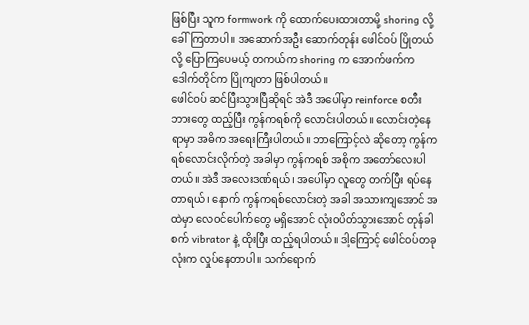ဖြစ်ပြီး သူက formwork ကို ထောက်ပေးထားတာမို့ shoring လို့ ခေါ်ကြတာပါ။ အဆောက်အဦး ဆောက်တုန်း ဖေါင်ဝပ် ပြိုတယ်လို့ ပြောကြပေမယ့် တကယ်က shoring က အောက်ဖက်က ဒေါက်တိုင်က ပြိုကျတာ ဖြစ်ပါတယ်။
ဖေါင်ဝပ် ဆင်ပြီးသွားပြီဆိုရင် အဲဒီ အပေါ်မှာ reinforce စတီးဘားတွေ ထည့်ပြီး ကွန်ကရစ်ကို လောင်းပါတယ်။ လောင်းတဲ့နေရာမှာ အဓိက အရေးကြီးပါတယ်။ ဘာကြောင့်လဲ ဆိုတော့ ကွန်ကရစ်လောင်းလိုက်တဲ့ အခါမှာ ကွန်ကရစ် အစိုက အတော်လေးပါတယ်။ အဲဒီ အလေးဒဏ်ရယ်၊ အပေါ်မှာ လူတွေ တက်ပြီး ရပ်နေတာရယ်၊ နောက် ကွန်ကရစ်လောင်းတဲ့ အခါ အသားကျအောင် အထဲမှာ လေဝင်ပေါက်တွေ မရှိအောင် လုံးဝပိတ်သွားအောင် တုန်ခါစက် vibrator နဲ့ ထိုးပြီး ထည့်ရပါတယ်။ ဒါ့ကြောင့် ဖေါင်ဝပ်တခုလုံးက လှုပ်နေတာပါ။ သက်ရောက်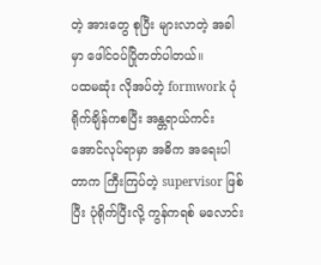တဲ့ အားတွေ စုပြီး များလာတဲ့ အခါမှာ ဖေါင်ဝပ်ပြိုတတ်ပါတယ်။
ပထမဆုံး လိုအပ်တဲ့ formwork ပုံရိုက်ချိန်ကစပြီး အန္တရာယ်ကင်းအောင်လုပ်ရာမှာ အဓိက အရေးပါတာက ကြီးကြပ်တဲ့ supervisor ဖြစ်ပြီး ပုံရိုက်ပြီးလို့ ကွန်ကရစ် မလောင်း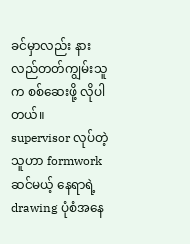ခင်မှာလည်း နားလည်တတ်ကျွမ်းသူက စစ်ဆေးဖို့ လိုပါတယ်။
supervisor လုပ်တဲ့ သူဟာ formwork ဆင်မယ့် နေရာရဲ့ drawing ပုံစံအနေ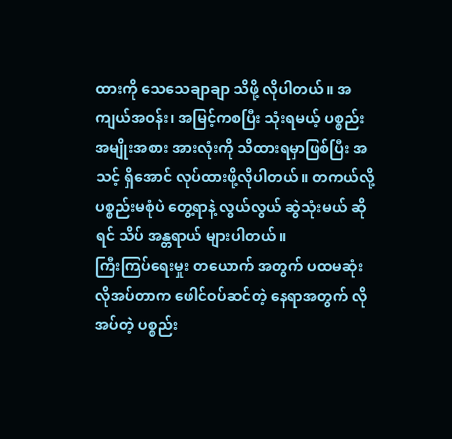ထားကို သေသေချာချာ သိဖို့ လိုပါတယ်။ အကျယ်အဝန်း၊ အမြင့်ကစပြီး သုံးရမယ့် ပစ္စည်း အမျိုးအစား အားလုံးကို သိထားရမှာဖြစ်ပြီး အသင့် ရှိအောင် လုပ်ထားဖို့လိုပါတယ်။ တကယ်လို့ ပစ္စည်းမစုံပဲ တွေ့ရာနဲ့ လွယ်လွယ် ဆွဲသုံးမယ် ဆိုရင် သိပ် အန္တရာယ် များပါတယ်။
ကြီးကြပ်ရေးမှုး တယောက် အတွက် ပထမဆုံး လိုအပ်တာက ဖေါင်ဝပ်ဆင်တဲ့ နေရာအတွက် လိုအပ်တဲ့ ပစ္စည်း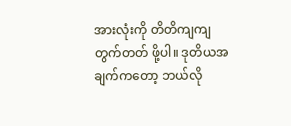အားလုံးကို တိတိကျကျ တွက်တတ် ဖို့ပါ။ ဒုတိယအချက်ကတော့ ဘယ်လို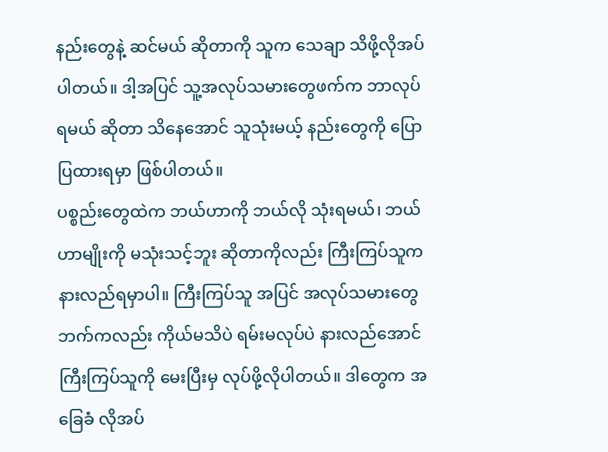နည်းတွေနဲ့ ဆင်မယ် ဆိုတာကို သူက သေချာ သိဖို့လိုအပ်ပါတယ်။ ဒါ့အပြင် သူ့အလုပ်သမားတွေဖက်က ဘာလုပ်ရမယ် ဆိုတာ သိနေအောင် သူသုံးမယ့် နည်းတွေကို ပြောပြထားရမှာ ဖြစ်ပါတယ်။
ပစ္စည်းတွေထဲက ဘယ်ဟာကို ဘယ်လို သုံးရမယ်၊ ဘယ်ဟာမျိုးကို မသုံးသင့်ဘူး ဆိုတာကိုလည်း ကြီးကြပ်သူက နားလည်ရမှာပါ။ ကြီးကြပ်သူ အပြင် အလုပ်သမားတွေ ဘက်ကလည်း ကိုယ်မသိပဲ ရမ်းမလုပ်ပဲ နားလည်အောင် ကြီးကြပ်သူကို မေးပြီးမှ လုပ်ဖို့လိုပါတယ်။ ဒါတွေက အခြေခံ လိုအပ်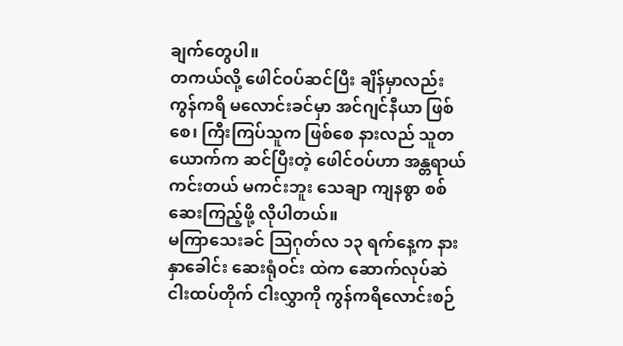ချက်တွေပါ။
တကယ်လို့ ဖေါင်ဝပ်ဆင်ပြီး ချိန်မှာလည်း ကွန်ကရိ မလောင်းခင်မှာ အင်ဂျင်နီယာ ဖြစ်စေ၊ ကြီးကြပ်သူက ဖြစ်စေ နားလည် သူတယောက်က ဆင်ပြီးတဲ့ ဖေါင်ဝပ်ဟာ အန္တရာယ် ကင်းတယ် မကင်းဘူး သေချာ ကျနစွာ စစ်ဆေးကြည့်ဖို့ လိုပါတယ်။
မကြာသေးခင် သြဂုတ်လ ၁၃ ရက်နေ့က နားနှာခေါင်း ဆေးရုံဝင်း ထဲက ဆောက်လုပ်ဆဲ ငါးထပ်တိုက် ငါးလွှာကို ကွန်ကရိလောင်းစဉ်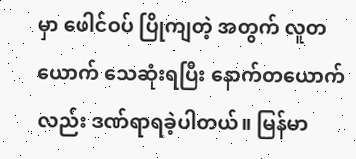မှာ ဖေါင်ဝပ် ပြိုကျတဲ့ အတွက် လူတယောက် သေဆုံးရပြီး နောက်တယောက် လည်း ဒဏ်ရာရခဲ့ပါတယ်။ မြန်မာ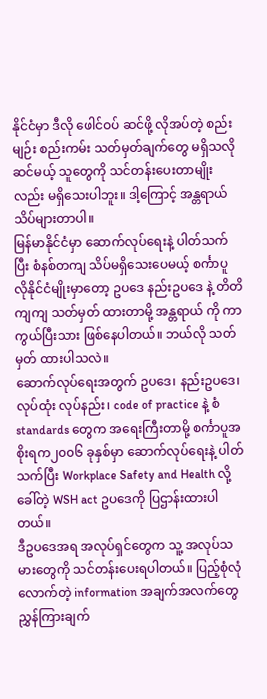နိုင်ငံမှာ ဒီလို ဖေါင်ဝပ် ဆင်ဖို့ လိုအပ်တဲ့ စည်းမျဉ်း စည်းကမ်း သတ်မှတ်ချက်တွေ မရှိသလို ဆင်မယ့် သူတွေကို သင်တန်းပေးတာမျိုးလည်း မရှိသေးပါဘူး။ ဒါ့ကြောင့် အန္တရာယ် သိပ်များတာပါ။
မြန်မာနိုင်ငံမှာ ဆောက်လုပ်ရေးနဲ့ ပါတ်သက်ပြီး စံနစ်တကျ သိပ်မရှိသေးပေမယ့် စင်္ကာပူ လိုနိုင်ငံမျိုးမှာတော့ ဥပဒေ နည်းဥပဒေ နဲ့ တိတိကျကျ သတ်မှတ် ထားတာမို့ အန္တရာယ် ကို ကာကွယ်ပြီးသား ဖြစ်နေပါတယ်။ ဘယ်လို သတ်မှတ် ထားပါသလဲ။
ဆောက်လုပ်ရေးအတွက် ဥပဒေ၊ နည်းဥပဒေ၊ လုပ်ထုံး လုပ်နည်း၊ code of practice နဲ့ စံ standards တွေက အရေးကြီးတာမို့ စင်္ကာပူအစိုးရက၂၀၀၆ ခုနှစ်မှာ ဆောက်လုပ်ရေးနဲ့ ပါတ်သက်ပြီး Workplace Safety and Health လို့ခေါ်တဲ့ WSH act ဥပဒေကို ပြဌာန်းထားပါတယ်။
ဒီဥပဒေအရ အလုပ်ရှင်တွေက သူ့ အလုပ်သမားတွေကို သင်တန်းပေးရပါတယ်။ ပြည့်စုံလုံလောက်တဲ့ information အချက်အလက်တွေ ညွှန်ကြားချက်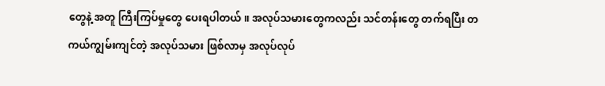တွေနဲ့ အတူ ကြီးကြပ်မှုတွေ ပေးရပါတယ်။ အလုပ်သမားတွေကလည်း သင်တန်းတွေ တက်ရပြီး တကယ်ကျွမ်းကျင်တဲ့ အလုပ်သမား ဖြစ်လာမှ အလုပ်လုပ်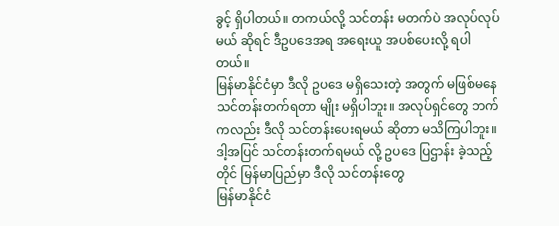ခွင့် ရှိပါတယ်။ တကယ်လို့ သင်တန်း မတက်ပဲ အလုပ်လုပ်မယ် ဆိုရင် ဒီဥပဒေအရ အရေးယူ အပစ်ပေးလို့ ရပါတယ်။
မြန်မာနိုင်ငံမှာ ဒီလို ဥပဒေ မရှိသေးတဲ့ အတွက် မဖြစ်မနေ သင်တန်းတက်ရတာ မျိုး မရှိပါဘူး။ အလုပ်ရှင်တွေ ဘက်ကလည်း ဒီလို သင်တန်းပေးရမယ် ဆိုတာ မသိကြပါဘူး။ ဒါ့အပြင် သင်တန်းတက်ရမယ် လို့ ဥပဒေ ပြဌာန်း ခဲ့သည့်တိုင် မြန်မာပြည်မှာ ဒီလို သင်တန်းတွေ
မြန်မာနိုင်ငံ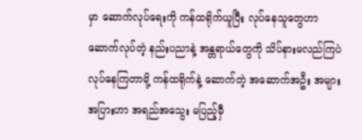မှာ ဆောက်လုပ်ရေးကို ကန်ထရိုက်ယူပြီး လုပ်နေသူတွေဟာ ဆောက်လုပ်တဲ့ နည်းပညာနဲ့ အန္တရာယ်တွေကို သိပ်နားမလည်ကြပဲ လုပ်နေကြတာမို့ ကန်ထရိုက်နဲ့ ဆောက်တဲ့ အဆောက်အဦး အများအပြားဟာ အရည်အသွေး မပြည့်မှီ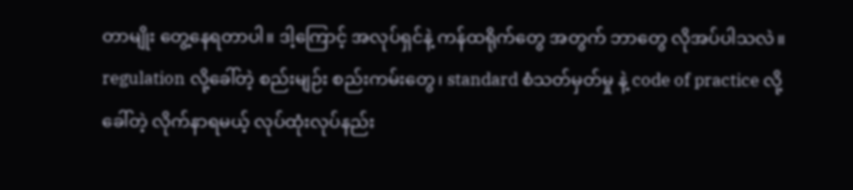တာမျိုး တွေ့နေရတာပါ။ ဒါ့ကြောင့် အလုပ်ရှင်နဲ့ ကန်ထရိုက်တွေ အတွက် ဘာတွေ လိုအပ်ပါသလဲ။
regulation လို့ခေါ်တဲ့ စည်းမျဉ်း စည်းကမ်းတွေ၊ standard စံသတ်မှတ်မှု နဲ့ code of practice လို့ ခေါ်တဲ့ လိုက်နာရမယ့် လုပ်ထုံးလုပ်နည်း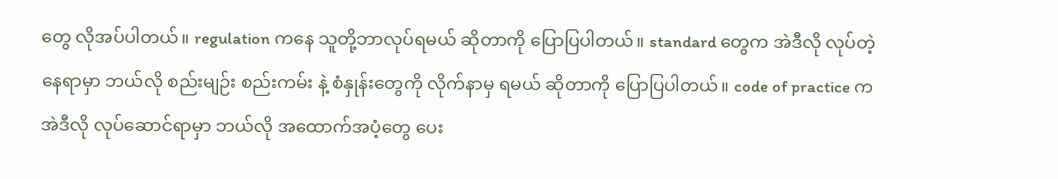တွေ လိုအပ်ပါတယ်။ regulation ကနေ သူတို့ဘာလုပ်ရမယ် ဆိုတာကို ပြောပြပါတယ်။ standard တွေက အဲဒီလို လုပ်တဲ့ နေရာမှာ ဘယ်လို စည်းမျဉ်း စည်းကမ်း နဲ့ စံနှုန်းတွေကို လိုက်နာမှ ရမယ် ဆိုတာကို ပြောပြပါတယ်။ code of practice က အဲဒီလို လုပ်ဆောင်ရာမှာ ဘယ်လို အထောက်အပံ့တွေ ပေး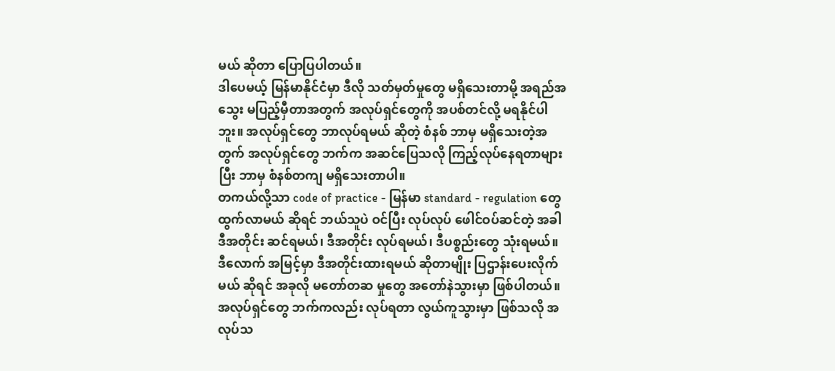မယ် ဆိုတာ ပြောပြပါတယ်။
ဒါပေမယ့် မြန်မာနိုင်ငံမှာ ဒီလို သတ်မှတ်မှုတွေ မရှိသေးတာမို့ အရည်အသွေး မပြည့်မှီတာအတွက် အလုပ်ရှင်တွေကို အပစ်တင်လို့ မရနိုင်ပါဘူး။ အလုပ်ရှင်တွေ ဘာလုပ်ရမယ် ဆိုတဲ့ စံနစ် ဘာမှ မရှိသေးတဲ့အတွက် အလုပ်ရှင်တွေ ဘက်က အဆင်ပြေသလို ကြည့်လုပ်နေရတာများပြီး ဘာမှ စံနစ်တကျ မရှိသေးတာပါ။
တကယ်လို့သာ code of practice - မြန်မာ standard - regulation တွေ ထွက်လာမယ် ဆိုရင် ဘယ်သူပဲ ဝင်ပြီး လုပ်လုပ် ဖေါင်ဝပ်ဆင်တဲ့ အခါ ဒီအတိုင်း ဆင်ရမယ်၊ ဒီအတိုင်း လုပ်ရမယ်၊ ဒီပစ္စည်းတွေ သုံးရမယ်။ ဒီလောက် အမြင့်မှာ ဒီအတိုင်းထားရမယ် ဆိုတာမျိုး ပြဌာန်းပေးလိုက်မယ် ဆိုရင် အခုလို မတော်တဆ မှုတွေ အတော်နဲသွားမှာ ဖြစ်ပါတယ်။ အလုပ်ရှင်တွေ ဘက်ကလည်း လုပ်ရတာ လွယ်ကူသွားမှာ ဖြစ်သလို အလုပ်သ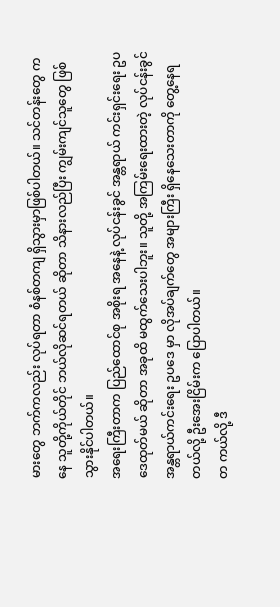မားတွေ ဘက်ကလည်း လုပ်ရတာ စံနစ်တကျ ရှိသွားမှာဖြစ်ပါတယ်။ သင်တန်းတွေ ကနေ သူတို့ကိုယ်တိုင် ဘယ်လိုဆင်ရတယ် ဆိုတာ သိနားလည်ပြီး ကျွမ်းကျင်သူတွေ ဖြစ်သွားနိုင်ပါတယ်။
အရေးကြီးတာက ပြည်ထောင်စု အစိုးရ အနေနဲ့ လုပ်ငန်းခွင် အန္တရာယ် ကင်းရှင်းရေး ဥပဒေထုတ်မယ် ဆိုတာ အခုထိ မထွက်သေးပါဘူး။ သူတို့ အကြမ်းရေးထားတဲ့ လုပ်ငန်းခွင် အန္တရာယ်ကင်းရေး ဥပဒေ မှာ လိုအပ်ချက်တွေ အများကြီး ရှိနေသေးတာကို တွေ့နေရတယ်လို့ ဦးအေးငြိမ်းက ပြောပါတယ်။
တ ကယ်လို့ ဒီ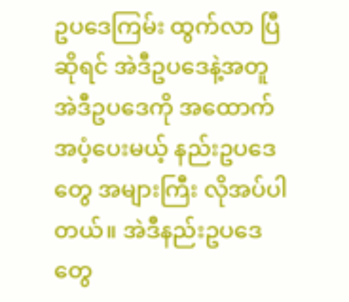ဥပဒေကြမ်း ထွက်လာ ပြီဆိုရင် အဲဒီဥပဒေနဲ့အတူ အဲဒီဥပဒေကို အထောက်အပံ့ပေးမယ့် နည်းဥပဒေတွေ အများကြီး လိုအပ်ပါတယ်။ အဲဒီနည်းဥပဒေတွေ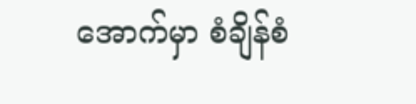အောက်မှာ စံချိန်စံ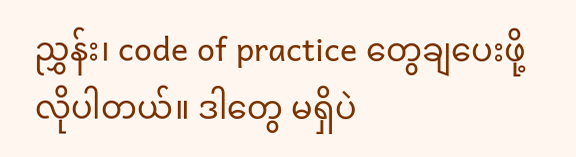ညွှန်း၊ code of practice တွေချပေးဖို့ လိုပါတယ်။ ဒါတွေ မရှိပဲ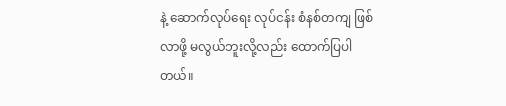နဲ့ ဆောက်လုပ်ရေး လုပ်ငန်း စံနစ်တကျ ဖြစ်လာဖို့ မလွယ်ဘူးလို့လည်း ထောက်ပြပါတယ်။